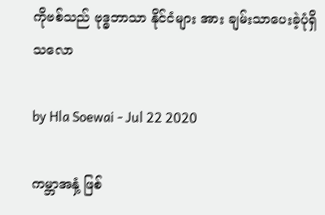ကိုဗစ်သည် ဗုဒ္ဓဘာသာ နိုင်ငံများ အား ချမ်းသာပေးခဲ့ပုံရှိသလော

by Hla Soewai - Jul 22 2020

ကမ္ဘာအနှံ့ ဖြစ်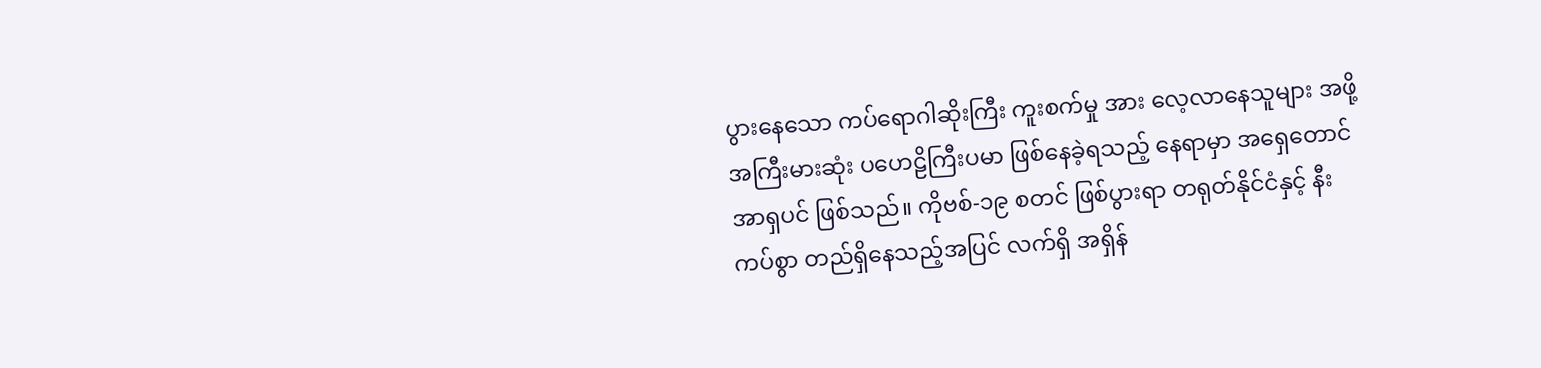ပွားနေသော ကပ်ရောဂါဆိုးကြီး ကူးစက်မှု အား လေ့လာနေသူများ အဖို့ အကြီးမားဆုံး ပဟေဠိကြီးပမာ ဖြစ်နေခဲ့ရသည့် နေရာမှာ အရှေတောင် အာရှပင် ဖြစ်သည်။ ကိုဗစ်-၁၉ စတင် ဖြစ်ပွားရာ တရုတ်နိုင်ငံနှင့် နီးကပ်စွာ တည်ရှိနေသည့်အပြင် လက်ရှိ အရှိန်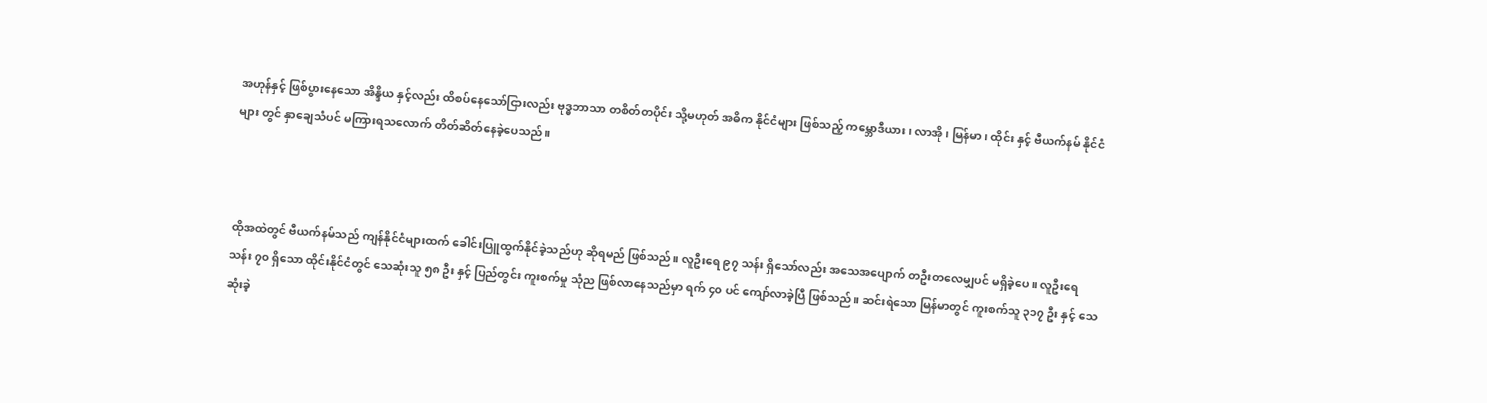အဟုန်နှင့် ဖြစ်ပွားနေသော အိန္ဒိယ နှင့်လည်း ထိစပ်နေသော်ငြားလည်း ဗုဒ္ဓဘာသာ တစိတ်တပိုင်း သို့မဟုတ် အဓိက နိုင်ငံများ ဖြစ်သည့် ကမ္ဘောဒီယား၊ လာအို၊ မြန်မာ၊ ထိုင်း နှင့် ဗီယက်နမ် နိုင်ငံများ တွင် နှာချေသံပင် မကြားရသလောက် တိတ်ဆိတ်နေခဲ့ပေသည်။



ထိုအထဲတွင် ဗီယက်နမ်သည် ကျန်နိုင်ငံများထက် ခေါင်းပြူထွက်နိုင်ခဲ့သည်ဟု ဆိုရမည် ဖြစ်သည်။ လူဦးရေ ၉၇ သန်း ရှိသော်လည်း အသေအပျောက် တဦးတလေမျှပင် မရှိခဲ့ပေ။ လူဦးရေ သန်း ၇၀ ရှိသော ထိုင်းနိုင်ငံတွင် သေဆုံးသူ ၅၈ ဦး နှင့် ပြည်တွင်း ကူးစက်မှု သုံည ဖြစ်လာနေသည်မှာ ရက် ၄၀ ပင် ကျော်လာခဲ့ပြီ ဖြစ်သည်။ ဆင်းရဲသော မြန်မာတွင် ကူးစက်သူ ၃၁၇ ဦး နှင့် သေဆုံးခဲ့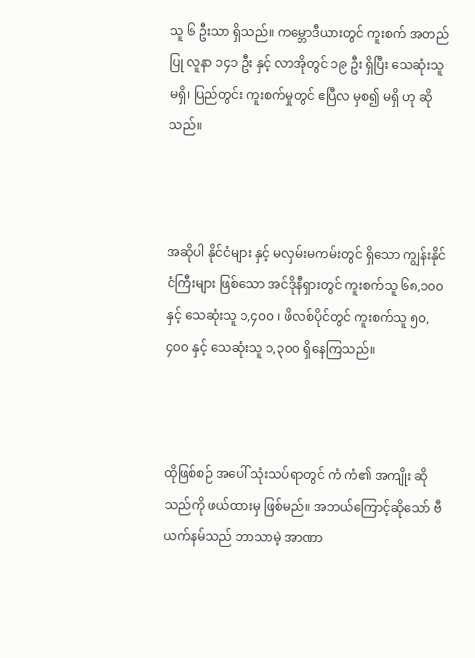သူ ၆ ဦးသာ ရှိသည်။ ကမ္ဘောဒီယားတွင် ကူးစက် အတည်ပြု လူနာ ၁၄၁ ဦး နှင့် လာအိုတွင် ၁၉ ဦး ရှိပြီး သေဆုံးသူ မရှိ၊ ပြည်တွင်း ကူးစက်မှုတွင် ဧပြီလ မှစ၍ မရှိ ဟု ဆိုသည်။



အဆိုပါ နိုင်ငံများ နှင့် မလှမ်းမကမ်းတွင် ရှိသော ကျွန်းနိုင်ငံကြီးများ ဖြစ်သော အင်ဒိုနီရှားတွင် ကူးစက်သူ ၆၈,၁၀၀ နှင့် သေဆုံးသူ ၁,၄၀၀ ၊ ဖိလစ်ပိုင်တွင် ကူးစက်သူ ၅၀,၄၀၀ နှင့် သေဆုံးသူ ၁,၃၀၀ ရှိနေကြသည်။



ထိုဖြစ်စဉ် အပေါ် သုံးသပ်ရာတွင် ကံ ကံ၏ အကျိုး ဆိုသည်ကို ဖယ်ထားမှ ဖြစ်မည်။ အဘယ်ကြောင့်ဆိုသော် ဗီယက်နမ်သည် ဘာသာမဲ့ အာဏာ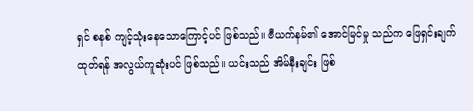ရှင် စနစ် ကျင့်သုံးနေသောကြောင့်ပင် ဖြစ်သည်။ ဗီယက်နမ်၏ အောင်မြင်မှု သည်က ဖြေရှင်းချက် ထုတ်ရန် အလွယ်ကူဆုံးပင် ဖြစ်သည်။ ယင်းသည် အိမ်နီးချင်း ဖြစ်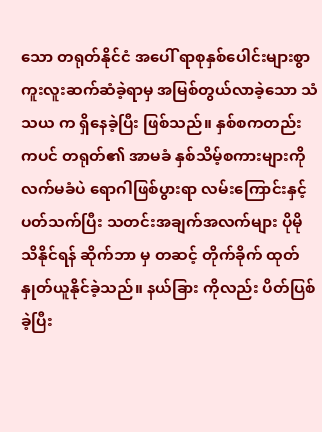သော တရုတ်နိုင်ငံ အပေါ် ရာစုနှစ်ပေါင်းများစွာ ကူးလူးဆက်ဆံခဲ့ရာမှ အမြစ်တွယ်လာခဲ့သော သံသယ က ရှိနေခဲ့ပြီး ဖြစ်သည်။ နှစ်စကတည်းကပင် တရုတ်၏ အာမခံ နှစ်သိမ့်စကားများကို လက်မခံပဲ ရောဂါဖြစ်ပွားရာ လမ်းကြောင်းနှင့် ပတ်သက်ပြီး သတင်းအချက်အလက်များ ပိုမိုသိနိုင်ရန် ဆိုက်ဘာ မှ တဆင့် တိုက်ခိုက် ထုတ်နှုတ်ယူနိုင်ခဲ့သည်။ နယ်ခြား ကိုလည်း ပိတ်ပြစ်ခဲ့ပြီး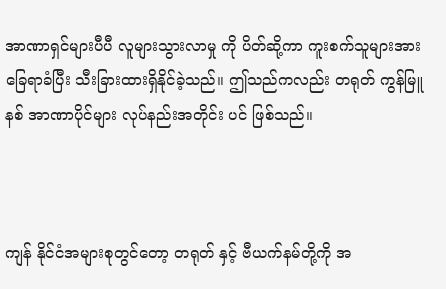အာဏာရှင်များပီပီ လူများသွားလာမှု ကို ပိတ်ဆို့ကာ ကူးစက်သူများအား ခြေရာခံပြီး သီးခြားထားရှိနိုင်ခဲ့သည်။ ဤသည်ကလည်း တရုတ် ကွန်မြူနစ် အာဏာပိုင်များ လုပ်နည်းအတိုင်း ပင် ဖြစ်သည်။



ကျန် နိုင်ငံအများစုတွင်တော့ တရုတ် နှင့် ဗီယက်နမ်တို့ကို အ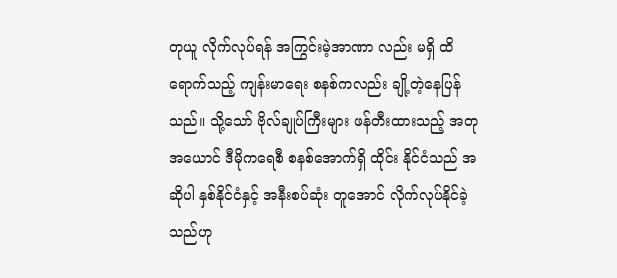တုယူ လိုက်လုပ်ရန် အကြွင်းမဲ့အာဏာ လည်း မရှိ ထိရောက်သည့် ကျန်းမာရေး စနစ်ကလည်း ချို့တဲ့နေပြန်သည်။ သို့သော် ဗိုလ်ချုပ်ကြီးများ ဖန်တီးထားသည့် အတုအယောင် ဒီမိုကရေစီ စနစ်အောက်ရှိ ထိုင်း နိုင်ငံသည် အဆိုပါ နှစ်နိုင်ငံနှင့် အနီးစပ်ဆုံး တူအောင် လိုက်လုပ်နိုင်ခဲ့သည်ဟု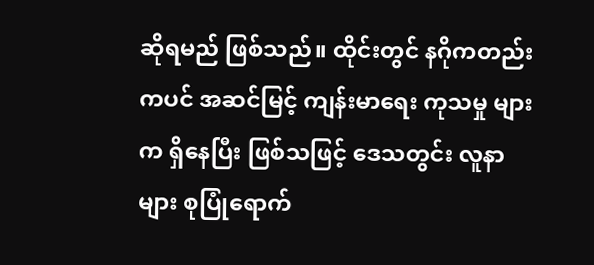ဆိုရမည် ဖြစ်သည်။ ထိုင်းတွင် နဂိုကတည်းကပင် အဆင်မြင့် ကျန်းမာရေး ကုသမှု များက ရှိနေပြီး ဖြစ်သဖြင့် ဒေသတွင်း လူနာများ စုပြုံရောက်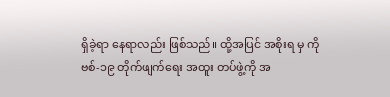ရှိခဲ့ရာ နေရာလည်း ဖြစ်သည်။ ထို့အပြင် အစိုးရ မှ ကိုဗစ်-၁၉ တိုက်ဖျက်ရေး အထူး တပ်ဖွဲ့ကို အ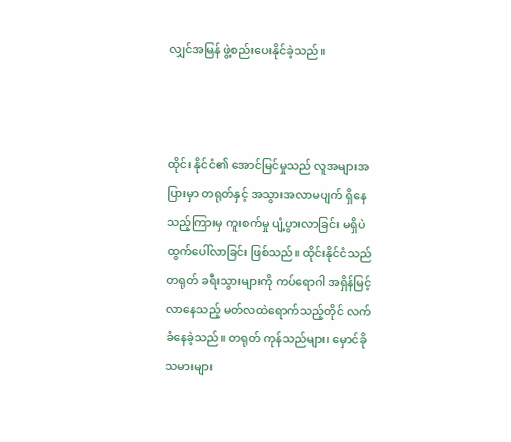လျှင်အမြန် ဖွဲ့စည်းပေးနိုင်ခဲ့သည်။



ထိုင်း နိုင်ငံ၏ အောင်မြင်မှုသည် လူအများအပြားမှာ တရုတ်နှင့် အသွားအလာမပျက် ရှိနေသည့်ကြားမှ ကူးစက်မှု ပျံ့ပွားလာခြင်း မရှိပဲ ထွက်ပေါ်လာခြင်း ဖြစ်သည်။ ထိုင်းနိုင်ငံသည် တရုတ် ခရီးသွားများကို ကပ်ရောဂါ အရှိန်မြင့်လာနေသည့် မတ်လထဲရောက်သည့်တိုင် လက်ခံနေခဲ့သည်။ တရုတ် ကုန်သည်များ၊ မှောင်ခိုသမားများ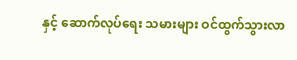နှင့် ဆောက်လုပ်ရေး သမားများ ဝင်ထွက်သွားလာ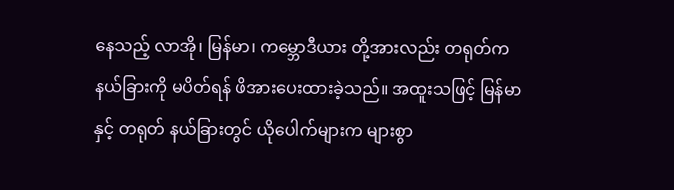နေသည့် လာအို၊ မြန်မာ၊ ကမ္ဘောဒီယား တို့အားလည်း တရုတ်က နယ်ခြားကို မပိတ်ရန် ဖိအားပေးထားခဲ့သည်။ အထူးသဖြင့် မြန်မာ နှင့် တရုတ် နယ်ခြားတွင် ယိုပေါက်များက များစွာ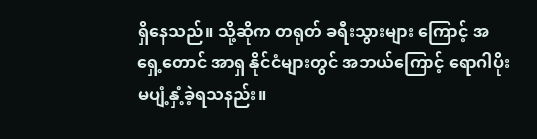ရှိနေသည်။ သို့ဆိုက တရုတ် ခရီးသွားများ ကြောင့် အရှေ့တောင် အာရှ နိုင်ငံများတွင် အဘယ်ကြောင့် ရောဂါပိုး မပျံ့နှံ့ခဲ့ရသနည်း။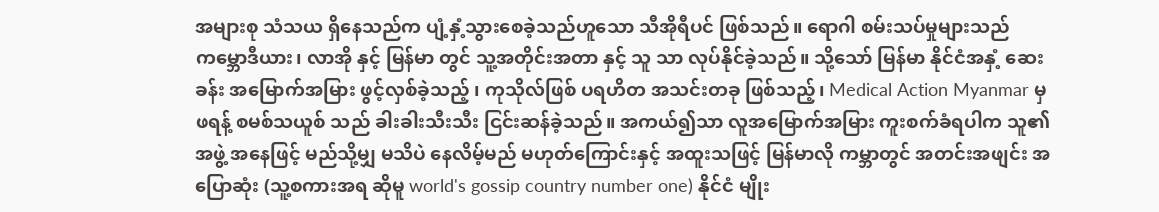အများစု သံသယ ရှိနေသည်က ပျံ့နှံ့သွားစေခဲ့သည်ဟူသော သီအိုရီပင် ဖြစ်သည်။ ရောဂါ စမ်းသပ်မှုများသည် ကမ္ဘောဒီယား၊ လာအို နှင့် မြန်မာ တွင် သူ့အတိုင်းအတာ နှင့် သူ သာ လုပ်နိုင်ခဲ့သည်။ သို့သော် မြန်မာ နိုင်ငံအနှံ့ ဆေးခန်း အမြောက်အမြား ဖွင့်လှစ်ခဲ့သည့် ၊ ကုသိုလ်ဖြစ် ပရဟိတ အသင်းတခု ဖြစ်သည့်၊ Medical Action Myanmar မှ ဖရန့် စမစ်သယူစ် သည် ခါးခါးသီးသီး ငြင်းဆန်ခဲ့သည်။ အကယ်၍သာ လူအမြောက်အမြား ကူးစက်ခံရပါက သူ၏အဖွဲ့ အနေဖြင့် မည်သို့မျှ မသိပဲ နေလိမ့်မည် မဟုတ်ကြောင်းနှင့် အထူးသဖြင့် မြန်မာလို ကမ္ဘာတွင် အတင်းအဖျင်း အပြောဆုံး (သူ့စကားအရ ဆိုမူ world's gossip country number one) နိုင်ငံ မျိုး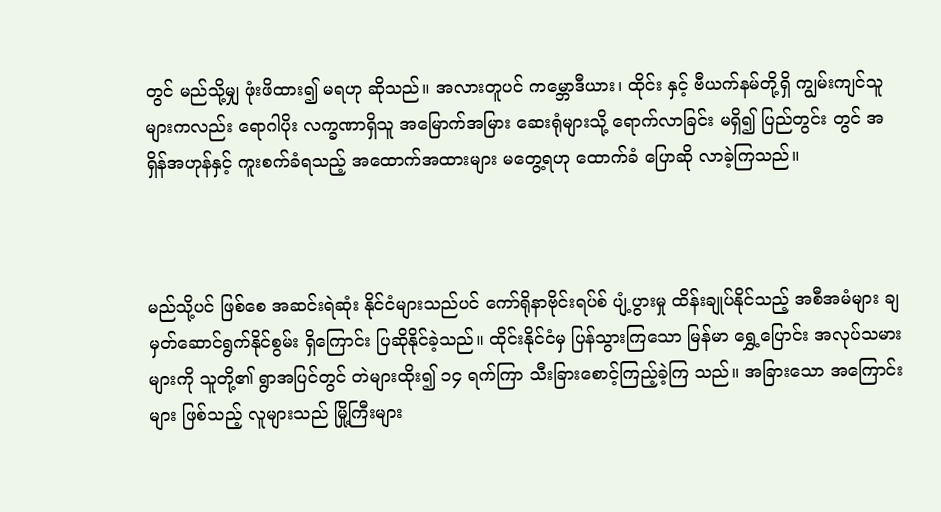တွင် မည်သို့မျှ ဖုံးဖိထား၍ မရဟု ဆိုသည်။ အလားတူပင် ကမ္ဘောဒီယား၊ ထိုင်း နှင့် ဗီယက်နမ်တို့ရှိ ကျွမ်းကျင်သူများကလည်း ရောဂါပိုး လက္ခဏာရှိသူ အမြောက်အမြား ဆေးရုံများသို့ ရောက်လာခြင်း မရှိ၍ ပြည်တွင်း တွင် အရှိန်အဟုန်နှင့် ကူးစက်ခံရသည့် အထောက်အထားများ မတွေ့ရဟု ထောက်ခံ ပြောဆို လာခဲ့ကြသည်။



မည်သို့ပင် ဖြစ်စေ အဆင်းရဲဆုံး နိုင်ငံများသည်ပင် ကော်ရိုနာဗိုင်းရပ်စ် ပျံ့ပွားမှု ထိန်းချုပ်နိုင်သည့် အစီအမံများ ချမှတ်ဆောင်ရွက်နိုင်စွမ်း ရှိကြောင်း ပြဆိုနိုင်ခဲ့သည်။ ထိုင်းနိုင်ငံမှ ပြန်သွားကြသော မြန်မာ ရွှေ့ပြောင်း အလုပ်သမားများကို သူတို့၏ ရွာအပြင်တွင် တဲများထိုး၍ ၁၄ ရက်ကြာ သီးခြားစောင့်ကြည့်ခဲ့ကြ သည်။ အခြားသော အကြောင်းများ ဖြစ်သည့် လူများသည် မြို့ကြီးများ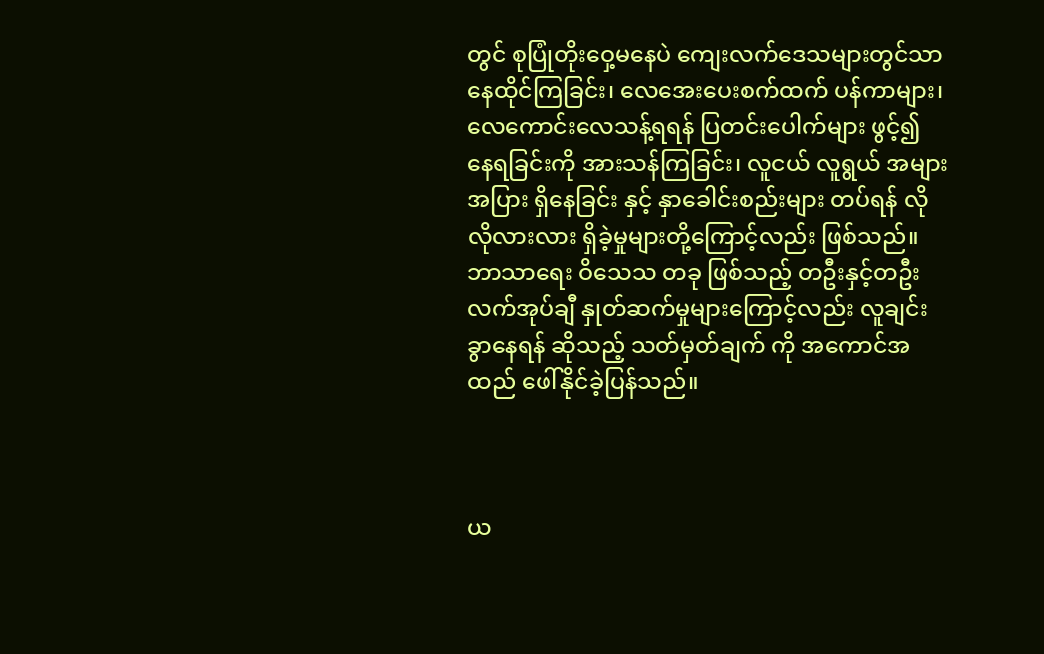တွင် စုပြုံတိုးဝှေ့မနေပဲ ကျေးလက်ဒေသများတွင်သာ နေထိုင်ကြခြင်း၊ လေအေးပေးစက်ထက် ပန်ကာများ၊ လေကောင်းလေသန့်ရရန် ပြတင်းပေါက်များ ဖွင့်၍ နေရခြင်းကို အားသန်ကြခြင်း၊ လူငယ် လူရွယ် အများအပြား ရှိနေခြင်း နှင့် နှာခေါင်းစည်းများ တပ်ရန် လိုလိုလားလား ရှိခဲ့မှုများတို့ကြောင့်လည်း ဖြစ်သည်။ ဘာသာရေး ဝိသေသ တခု ဖြစ်သည့် တဦးနှင့်တဦး လက်အုပ်ချီ နှုတ်ဆက်မှုများကြောင့်လည်း လူချင်းခွာနေရန် ဆိုသည့် သတ်မှတ်ချက် ကို အကောင်အထည် ဖေါ်နိုင်ခဲ့ပြန်သည်။



ယ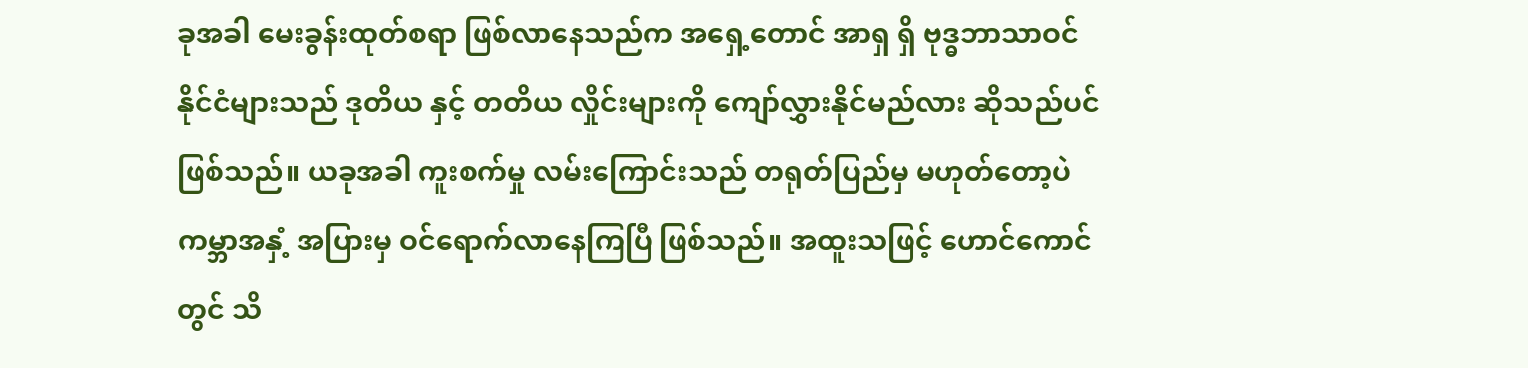ခုအခါ မေးခွန်းထုတ်စရာ ဖြစ်လာနေသည်က အရှေ့တောင် အာရှ ရှိ ဗုဒ္ဓဘာသာဝင် နိုင်ငံများသည် ဒုတိယ နှင့် တတိယ လှိုင်းများကို ကျော်လွှားနိုင်မည်လား ဆိုသည်ပင် ဖြစ်သည်။ ယခုအခါ ကူးစက်မှု လမ်းကြောင်းသည် တရုတ်ပြည်မှ မဟုတ်တော့ပဲ ကမ္ဘာအနှံ့ အပြားမှ ဝင်ရောက်လာနေကြပြီ ဖြစ်သည်။ အထူးသဖြင့် ဟောင်ကောင်တွင် သိ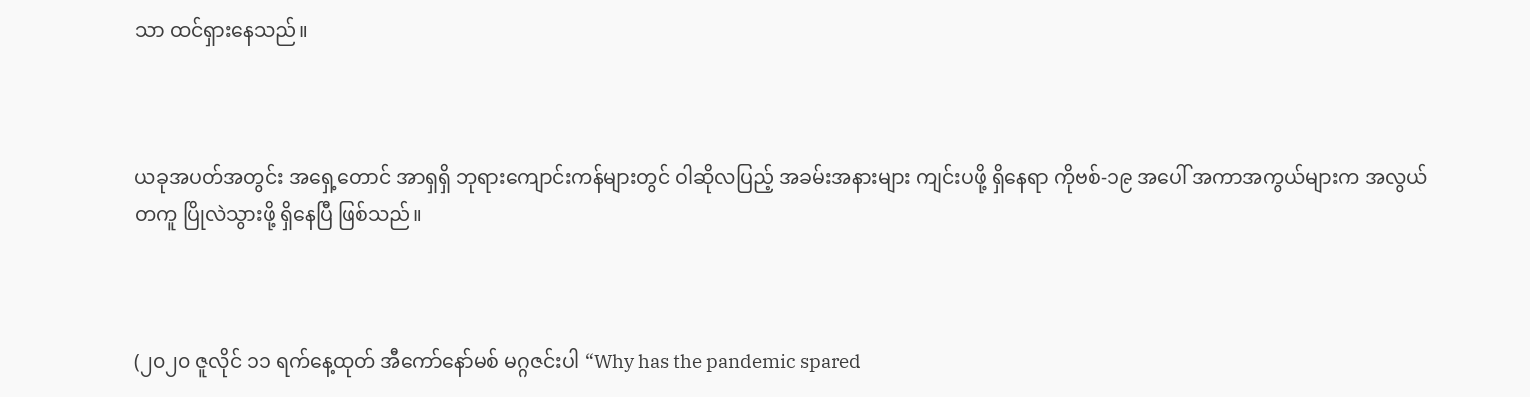သာ ထင်ရှားနေသည်။



ယခုအပတ်အတွင်း အရှေ့တောင် အာရှရှိ ဘုရားကျောင်းကန်များတွင် ဝါဆိုလပြည့် အခမ်းအနားများ ကျင်းပဖို့ ရှိနေရာ ကိုဗစ်-၁၉ အပေါ် အကာအကွယ်များက အလွယ်တကူ ပြိုလဲသွားဖို့ ရှိနေပြီ ဖြစ်သည်။



(၂၀၂၀ ဇူလိုင် ၁၁ ရက်နေ့ထုတ် အီကော်နော်မစ် မဂ္ဂဇင်းပါ “Why has the pandemic spared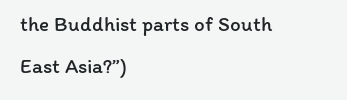the Buddhist parts of South East Asia?”)